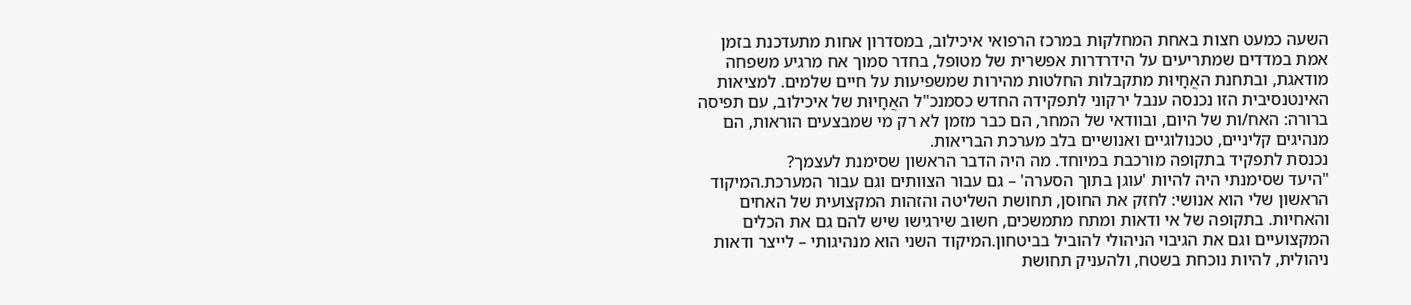השעה כמעט חצות באחת המחלקות במרכז הרפואי איכילוב, במסדרון אחות מתעדכנת בזמן אמת במדדים שמתריעים על הידרדרות אפשרית של מטופל, בחדר סמוך אח מרגיע משפחה מודאגת, ובתחנת האֲחָיוּת מתקבלות החלטות מהירות שמשפיעות על חיים שלמים. למציאות האינטנסיבית הזו נכנסה ענבל ירקוני לתפקידה החדש כסמנכ"ל האֲחָיוּת של איכילוב, עם תפיסה ברורה: האח/ות של היום, ובוודאי של המחר, הם כבר מזמן לא רק מי שמבצעים הוראות, הם מנהיגים קליניים, טכנולוגיים ואנושיים בלב מערכת הבריאות.
נכנסת לתפקיד בתקופה מורכבת במיוחד. מה היה הדבר הראשון שסימנת לעצמך?
"היעד שסימנתי היה להיות 'עוגן בתוך הסערה' – גם עבור הצוותים וגם עבור המערכת.המיקוד הראשון שלי הוא אנושי: לחזק את החוסן, תחושת השליטה והזהות המקצועית של האחים והאחיות. בתקופה של אי ודאות ומתח מתמשכים, חשוב שירגישו שיש להם גם את הכלים המקצועיים וגם את הגיבוי הניהולי להוביל בביטחון.המיקוד השני הוא מנהיגותי – לייצר ודאות ניהולית, להיות נוכחת בשטח, ולהעניק תחושת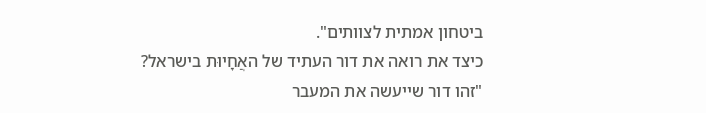ביטחון אמתית לצוותים".
כיצד את רואה את דור העתיד של האֲחָיוּת בישראל?
"זהו דור שייעשה את המעבר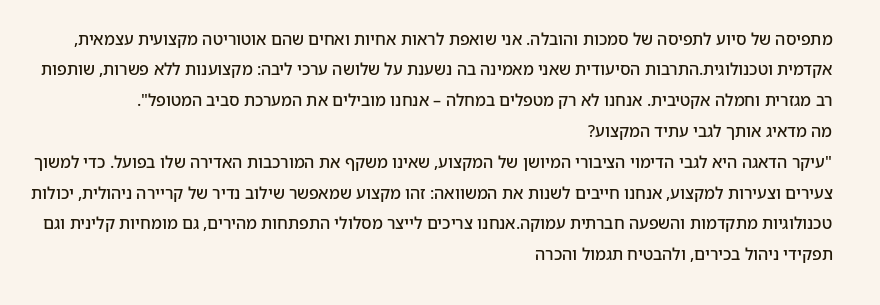מתפיסה של סיוע לתפיסה של סמכות והובלה. אני שואפת לראות אחיות ואחים שהם אוטוריטה מקצועית עצמאית, אקדמית וטכנולוגית.התרבות הסיעודית שאני מאמינה בה נשענת על שלושה ערכי ליבה: מקצוענות ללא פשרות, שותפות רב מגזרית וחמלה אקטיבית. אנחנו לא רק מטפלים במחלה – אנחנו מובילים את המערכת סביב המטופל".
מה מדאיג אותך לגבי עתיד המקצוע?
"עיקר הדאגה היא לגבי הדימוי הציבורי המיושן של המקצוע, שאינו משקף את המורכבות האדירה שלו בפועל. כדי למשוך צעירים וצעירות למקצוע, אנחנו חייבים לשנות את המשוואה: זהו מקצוע שמאפשר שילוב נדיר של קריירה ניהולית, יכולות טכנולוגיות מתקדמות והשפעה חברתית עמוקה.אנחנו צריכים לייצר מסלולי התפתחות מהירים, גם מומחיות קלינית וגם תפקידי ניהול בכירים, ולהבטיח תגמול והכרה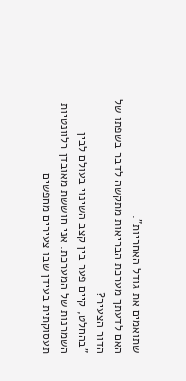שתואמים את גודל האחריות".
האם לדעתך מערכת הבריאות מתקשה לדבר בשפתו של הדור הצעיר?
"בהחלט, קיים פער בין קצב השינוי בעולם לבין השמרנות של המערכת. אני חוששת מאובדן רלוונטיות תעסוקתית בעידן שבו צעירים מחפשים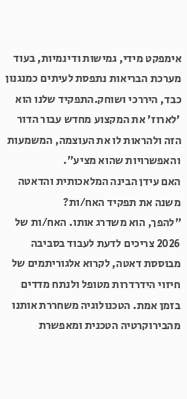אימפקט מידי, גמישות ודינמיות, בעוד מערכת הבריאות נתפסת לעיתים כמנגנון כבד, היררכי ושוחק.התפקיד שלנו הוא 'לארוז' את המקצוע מחדש עבור הדור הזה ולהראות לו את העוצמה, המשמעות והאפשרויות שהוא מציע".
האם עידן הבינה המלאכותית והדאטה משנה את תפקיד האח/ות?
"להפך, הוא משדרג אותו. האח/ות של 2026 צריכים לדעת לעבוד בסביבה מבוססת דאטה, לקרוא אלגוריתמים של חיזוי הידרדרות מטופל ולנתח מדדים בזמן אמת. הטכנולוגיה משחררת אותנו מהבירוקרטיה הטכנית ומאפשרת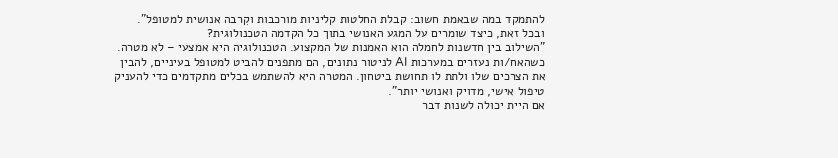להתמקד במה שבאמת חשוב: קבלת החלטות קליניות מורכבות וקִרבה אנושית למטופל".
ובכל זאת, כיצד שומרים על המגע האנושי בתוך כל הקדמה הטכנולוגית?
"השילוב בין חדשנות לחמלה הוא האמנות של המקצוע. הטכנולוגיה היא אמצעי – לא מטרה. כשהאח/ות נעזרים במערכות AI לניטור נתונים, הם מתפנים להביט למטופל בעיניים, להבין את הצרכים שלו ולתת לו תחושת ביטחון. המטרה היא להשתמש בכלים מתקדמים כדי להעניק טיפול אישי, מדויק ואנושי יותר".
אם היית יכולה לשנות דבר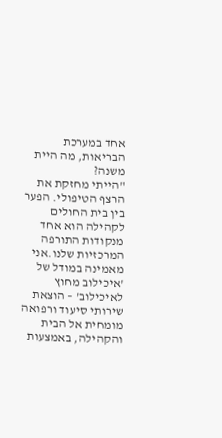אחד במערכת הבריאות, מה היית משנה?
"הייתי מחזקת את הרצף הטיפולי. הפער בין בית החולים לקהילה הוא אחד מנקודות התורפה המרכזיות שלנו.אני מאמינה במודל של 'איכילוב מחוץ לאיכילוב' – הוצאת שירותי סיעוד ורפואה מומחית אל הבית והקהילה, באמצעות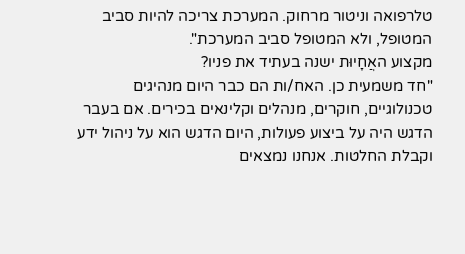טלרפואה וניטור מרחוק. המערכת צריכה להיות סביב המטופל, ולא המטופל סביב המערכת".
מקצוע האֲחָיוּת ישנה בעתיד את פניו?
"חד משמעית כן. האח/ות הם כבר היום מנהיגים טכנולוגיים, חוקרים, מנהלים וקלינאים בכירים. אם בעבר הדגש היה על ביצוע פעולות, היום הדגש הוא על ניהול ידע וקבלת החלטות. אנחנו נמצאים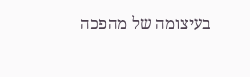בעיצומה של מהפכה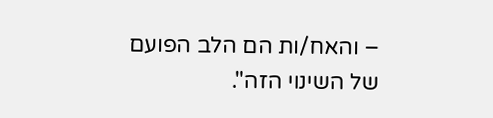– והאח/ות הם הלב הפועם של השינוי הזה".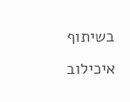בשיתוף איכילוב